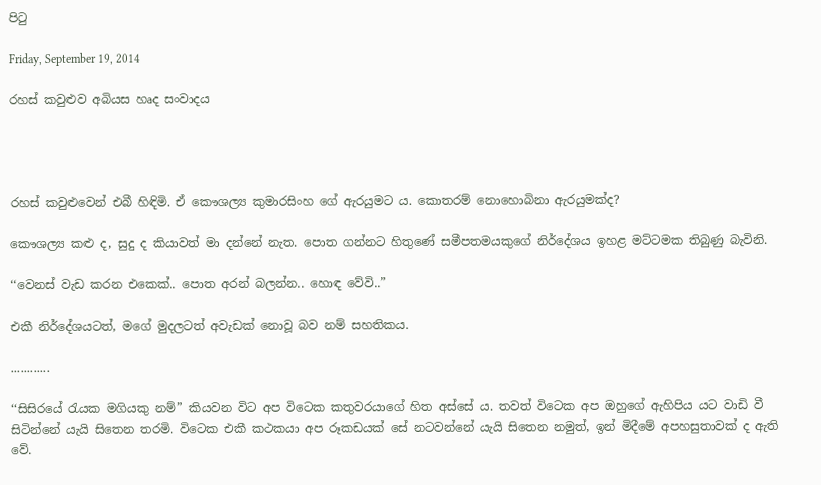පිටු

Friday, September 19, 2014

රහස් කවුළුව අබියස හෘද සංවාදය




රහස් කවුළුවෙන් එබී හිඳිමි. ඒ කෞශල්‍ය කුමාරසිංහ ගේ ඇරයුමට ය. කොතරම් නොහොබිනා ඇරයුමක්ද?

කෞශල්‍ය කළු ද, සුදු ද කියාවත් මා දන්නේ නැත. පොත ගන්නට හිතුණේ සමීපතමයකුගේ නිර්දේශය ඉහළ මට්ටමක තිබුණු බැවිනි.

‘‘වෙනස් වැඩ කරන එකෙක්.. පොත අරන් බලන්න.. හොඳ වේවි..”

එකී නිර්දේශයටත්, මගේ මුදලටත් අවැඩක් නොවූ බව නම් සහතිකය.

............

‘‘සිසිරයේ රැයක මගියකු නම්” කියවන විට අප විටෙක කතුවරයාගේ හිත අස්සේ ය. තවත් විටෙක අප ඔහුගේ ඇහිපිය යට වාඩි වී සිටින්නේ යැයි සිතෙන තරමි. විටෙක එකී කථකයා අප රූකඩයක් සේ නටවන්නේ යැයි සිතෙන නමුත්, ඉන් මිදීමේ අපහසුතාවක් ද ඇති වේ.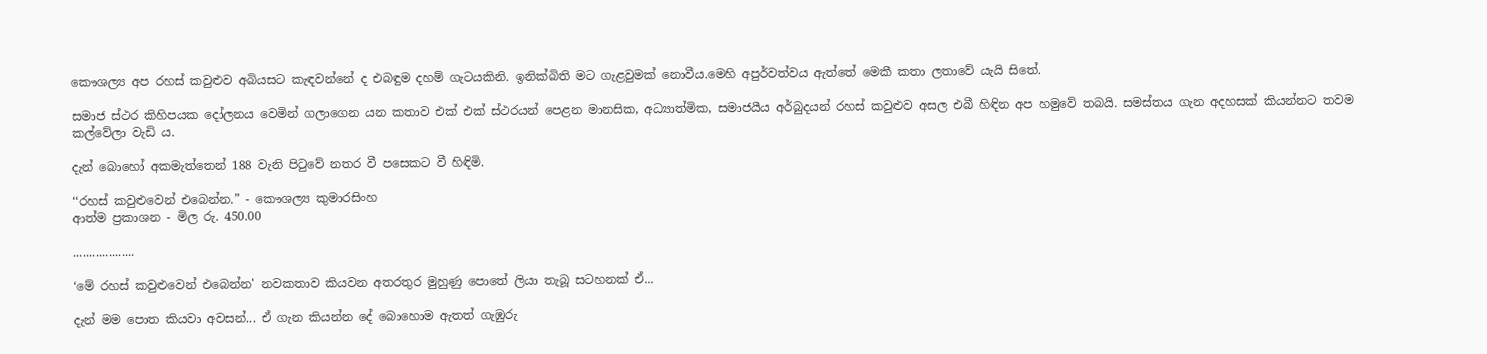කෞශල්‍ය අප රහස් කවුළුව අබියසට කැඳවන්නේ ද එබඳුම දහම් ගැටයකිනි. ඉනික්බිති මට ගැළවුමක් නොවීය.මෙහි අපුර්වත්වය ඇත්තේ මෙකී කතා ලතාවේ යැයි සිතේ.

සමාජ ස්ථර කිහිපයක දෝලනය වෙමින් ගලාගෙන යන කතාව එක් එක් ස්ථරයන් පෙළන මානසික, අධ්‍යාත්මික, සමාජයීය අර්බුදයන් රහස් කවුළුව අසල එබී හිඳින අප හමුවේ තබයි. සමස්තය ගැන අදහසක් කියන්නට තවම කල්වේලා වැඩි ය.

දැන් බොහෝ අකමැත්තෙන් 188 වැනි පිටුවේ නතර වී පසෙකට වී හිඳිමි.

‘‘රහස් කවුළුවෙන් එබෙන්න.” - කෞශල්‍ය කුමාරසිංහ
ආත්ම ප්‍රකාශන - මිල රු. 450.00

...................

‘මේ රහස් කවුළුවෙන් එබෙන්න' නවකතාව කියවන අතරතුර මුහුණු පොතේ ලියා තැබූ සටහනක් ඒ...

දැන් මම පොත කියවා අවසන්... ඒ ගැන කියන්න දේ බොහොම ඇතත් ගැඹුරු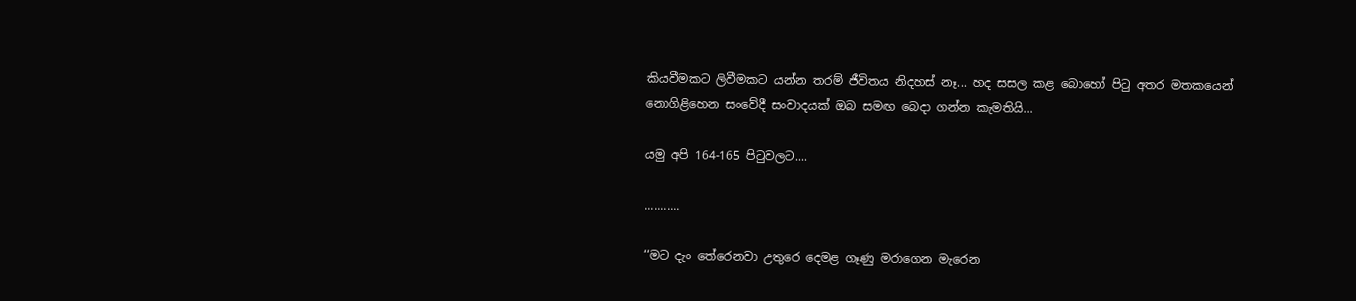කියවීමකට ලිවීමකට යන්න තරම් ජීවිතය නිදහස් නෑ... හද සසල කළ බොහෝ පිටු අතර මතකයෙන් නොගිළිහෙන සංවේදී සංවාදයක් ඔබ සමඟ බෙදා ගන්න කැමතියි...

යමු අපි 164-165 පිටුවලට....

...........

‘‘මට දැං තේරෙනවා උතුරෙ දෙමළ ගෑණු මරාගෙන මැරෙන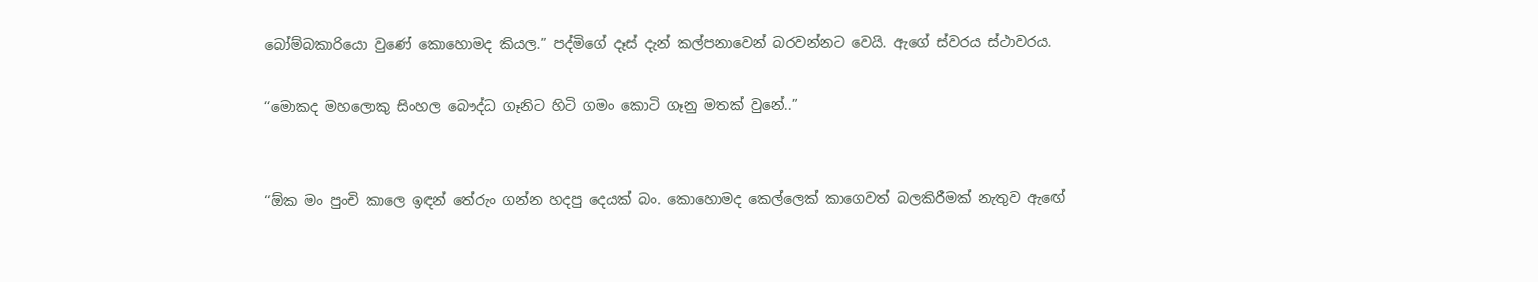බෝම්බකාරියො වුණේ කොහොමද කියල.” පද්මිගේ දෑස් දැන් කල්පනාවෙන් බරවන්නට වෙයි. ඇගේ ස්වරය ස්ථාවරය.

‘‘මොකද මහලොකු සිංහල බෞද්ධ ගෑනිට හිටි ගමං කොටි ගෑනු මතක් වුනේ..”


‘‘ඕක මං පුංචි කාලෙ ඉඳන් තේරුං ගන්න හදපු දෙයක් බං. කොහොමද කෙල්ලෙක් කාගෙවත් බලකිරීමක් නැතුව ඇඟේ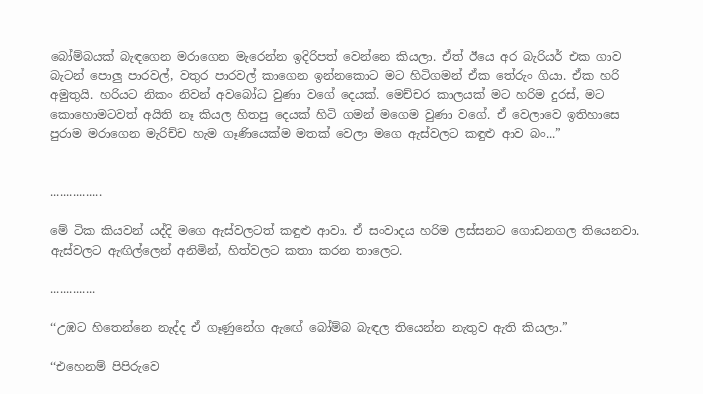බෝම්බයක් බැඳගෙන මරාගෙන මැරෙන්න ඉදිරිපත් වෙන්නෙ කියලා. ඒත් ඊයෙ අර බැරියර් එක ගාව බැටන් පොලු පාරවල්, වතුර පාරවල් කාගෙන ඉන්නකොට මට හිටිගමන් ඒක තේරුං ගියා. ඒක හරි අමුතුයි. හරියට නිකං නිවන් අවබෝධ වුණා වගේ දෙයක්. මෙච්චර කාලයක් මට හරිම දුරස්, මට කොහොමටවත් අයිති නෑ කියල හිතපු දෙයක් හිටි ගමන් මගෙම වුණා වගේ. ඒ වෙලාවෙ ඉතිහාසෙ පුරාම මරාගෙන මැරිච්ච හැම ගෑණියෙක්ම මතක් වෙලා මගෙ ඇස්වලට කඳුළු ආව බං...”


................

මේ ටික කියවන් යද්දි මගෙ ඇස්වලටත් කඳුළු ආවා. ඒ සංවාදය හරිම ලස්සනට ගොඩනගල තියෙනවා. ඇස්වලට ඇඟිල්ලෙන් අනිමින්, හිත්වලට කතා කරන තාලෙට.

..............

‘‘උඹට හිතෙන්නෙ නැද්ද ඒ ගෑණුනේග ඇඟේ බෝම්බ බැඳල තියෙන්න නැතුව ඇති කියලා.”

‘‘එහෙනම් පිපිරුවෙ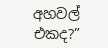අහවල් එකද?”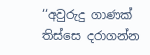‘‘අවුරුදු ගාණක් තිස්සෙ දරාගන්න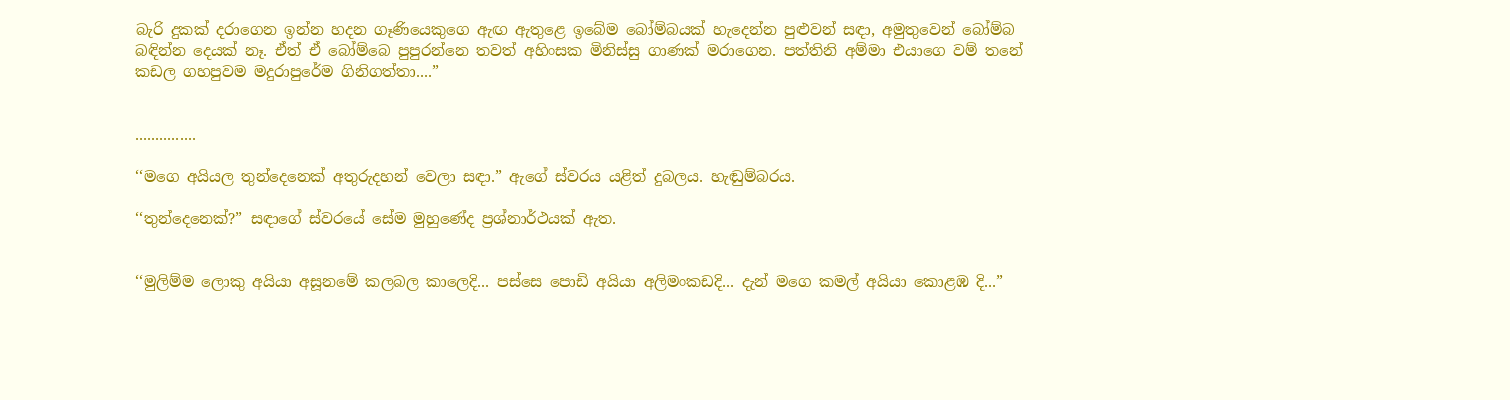බැරි දුකක් දරාගෙන ඉන්න හදන ගෑණියෙකුගෙ ඇඟ ඇතුළෙ ඉබේම බෝම්බයක් හැදෙන්න පුළුවන් සඳා, අමුතුවෙන් බෝම්බ බඳින්න දෙයක් නෑ. ඒත් ඒ බෝම්බෙ පුපුරන්නෙ තවත් අහිංසක මිනිස්සු ගාණක් මරාගෙන. පත්තිනි අම්මා එයාගෙ වම් තනේ කඩල ගහපුවම මදුරාපුරේම ගිනිගත්තා....”


...............

‘‘මගෙ අයියල තුන්දෙනෙක් අතුරුදහන් වෙලා සඳා.” ඇගේ ස්වරය යළිත් දුබලය. හැඬුම්බරය.

‘‘තුන්දෙනෙක්?” සඳාගේ ස්වරයේ සේම මුහුණේද ප්‍රශ්නාර්ථයක් ඇත.


‘‘මුලිම්ම ලොකු අයියා අසූනමේ කලබල කාලෙදි... පස්සෙ පොඩි අයියා අලිමංකඩදි... දැන් මගෙ කමල් අයියා කොළඹ දි...”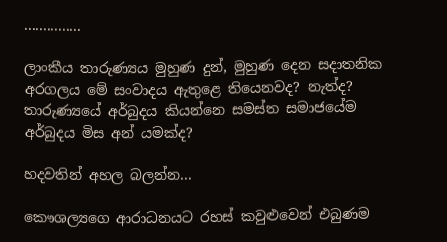...............

ලාංකීය තාරුණ්‍යය මුහුණ දුන්, මුහුණ දෙන සදාතනික අරගලය මේ සංවාදය ඇතුළෙ තියෙනවද? නැත්ද? තාරුණ්‍යයේ අර්බුදය කියන්නෙ සමස්ත සමාජයේම අර්බුදය මිස අන් යමක්ද?

හදවතින් අහල බලන්න...

කෞශල්‍යගෙ ආරාධනයට රහස් කවුළුවෙන් එබුණම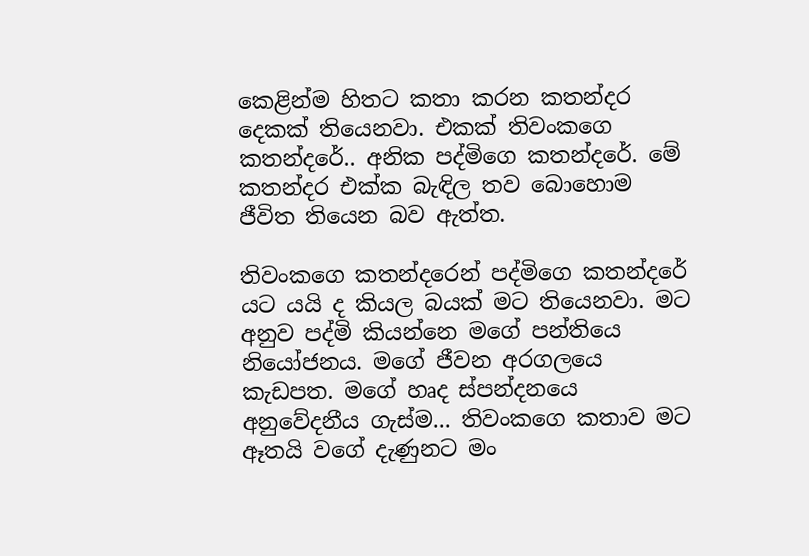කෙළින්ම හිතට කතා කරන කතන්දර දෙකක් තියෙනවා. එකක් තිවංකගෙ කතන්දරේ.. අනික පද්මිගෙ කතන්දරේ. මේ කතන්දර එක්ක බැඳිල තව බොහොම ජීවිත තියෙන බව ඇත්ත.

තිවංකගෙ කතන්දරෙන් පද්මිගෙ කතන්දරේ යට යයි ද කියල බයක් මට තියෙනවා. මට අනුව පද්මි කියන්නෙ මගේ පන්තියෙ නියෝජනය. මගේ ජීවන අරගලයෙ කැඩපත‍. මගේ හෘද ස්පන්දනයෙ අනුවේදනීය ගැස්ම... තිවංකගෙ කතාව මට ඈතයි වගේ දැණුනට මං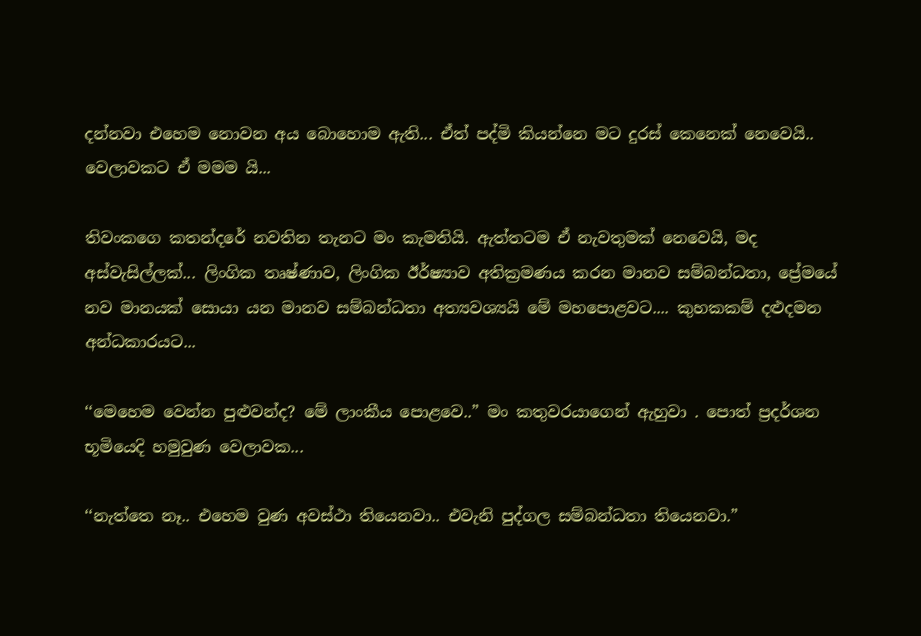දන්නවා එහෙම නොවන අය බොහොම ඇති... ඒත් පද්මි කියන්නෙ මට දුරස් කෙනෙක් නෙවෙයි.. වෙලාවකට ඒ මමම යි...

තිවංකගෙ කතන්දරේ නවතින තැනට මං කැමතියි. ඇත්තටම ඒ නැවතුමක් නෙවෙයි, මද අස්වැසිල්ලක්... ලිංගික තෘෂ්ණාව, ලිංගික ඊර්ෂ්‍යාව අතික්‍රමණය කරන මානව සම්බන්ධතා, ප්‍රේමයේ නව මානයක් සොයා යන මානව සම්බන්ධතා අත්‍යවශ්‍යයි මේ මහපොළවට.... කුහකකම් දළුදමන අන්ධකාරයට...

‘‘මෙහෙම වෙන්න පුළුවන්ද? මේ ලාංකීය පොළවෙ..” මං කතුවරයාගෙන් ඇහුවා . පොත් ප්‍රදර්ශන භූමියෙදි හමුවුණ වෙලාවක...

‘‘නැත්තෙ නෑ.. එහෙම වුණ අවස්ථා තියෙනවා.. එවැනි පුද්ගල සම්බන්ධතා තියෙනවා.”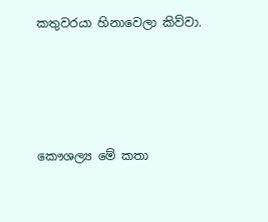කතුවරයා හිනාවෙලා කිව්වා.




කෞශල්‍ය මේ කතා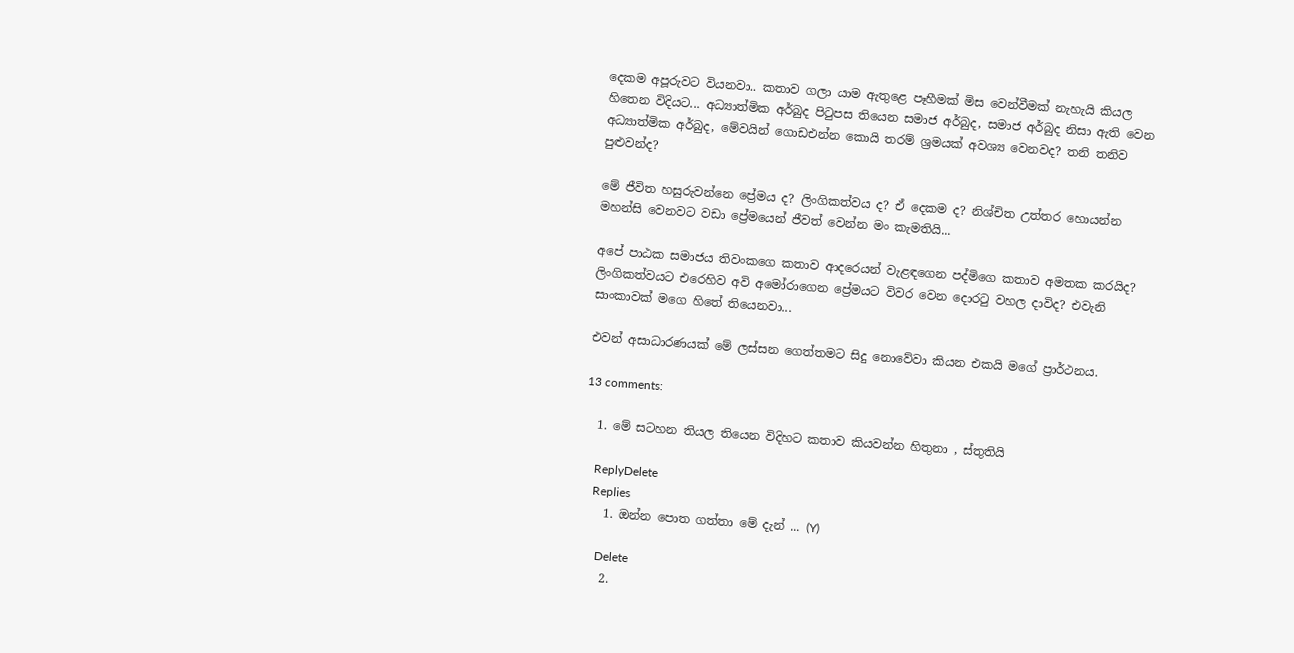දෙකම අපූරුවට වියනවා.. කතාව ගලා යාම ඇතුළෙ පෑහීමක් මිස වෙන්වීමක් නැහැයි කියල හිතෙන විදියට... අධ්‍යාත්මික අර්බුද පිටුපස තියෙන සමාජ අර්බුද, සමාජ අර්බුද නිසා ඇති වෙන අධ්‍යාත්මික අර්බුද, මේවයින් ගොඩඑන්න කොයි තරම් ශ්‍රමයක් අවශ්‍ය වෙනවද? තනි තනිව පුළුවන්ද?

මේ ජීවිත හසුරුවන්නෙ ප්‍රේමය ද? ලිංගිකත්වය ද? ඒ දෙකම ද? නිශ්චිත උත්තර හොයන්න මහන්සි වෙනවට වඩා ප්‍රේමයෙන් ජීවත් වෙන්න මං කැමතියි...

අපේ පාඨක සමාජය තිවංකගෙ කතාව ආදරෙයන් වැළඳගෙන පද්මිගෙ කතාව අමතක කරයිද? ලිංගිකත්වයට එරෙහිව අවි අමෝරාගෙන ප්‍රේමයට විවර වෙන දොරටු වහල දාවිද? එවැනි සාංකාවක් මගෙ හිතේ තියෙනවා...

එවන් අසාධාරණයක් මේ ලස්සන ගෙත්තමට සිදු නොවේවා කියන එකයි මගේ ප්‍රාර්ථනය.

13 comments:

  1. මේ සටහන තියල තියෙන විදිහට කතාව කියවන්න හිතුනා , ස්තුතියි

    ReplyDelete
    Replies
    1. ඔන්න පොත ගත්තා මේ දැන් ... (Y)

      Delete
    2.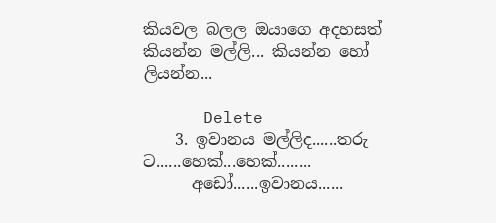කියවල බලල ඔයාගෙ අදහසත් කියන්න මල්ලි... කියන්න හෝ ලියන්න...

      Delete
    3. ඉවානය මල්ලිද......තරු ට......හෙක්...හෙක්........
      අඩෝ......ඉවානය......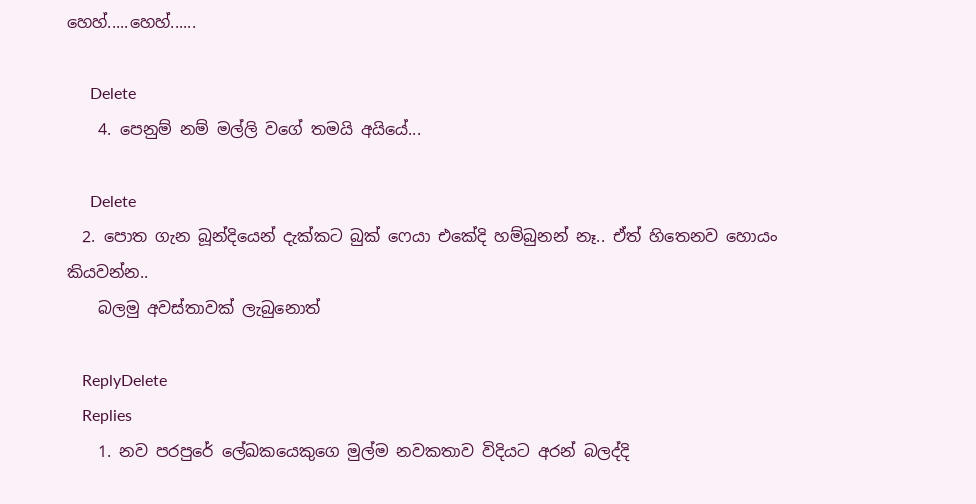හෙහ්.....හෙහ්......

      Delete
    4. පෙනුම් නම් මල්ලි වගේ තමයි අයියේ...

      Delete
  2. පොත ගැන බූන්දියෙන් දැක්කට බුක් ෆෙයා එකේදි හම්බුනන් නෑ.. ඒත් හිතෙනව හොයං කියවන්න..
    බලමු අවස්තාවක් ලැබුනොත්

    ReplyDelete
    Replies
    1. නව පරපුරේ ලේඛකයෙකුගෙ මුල්ම නවකතාව විදියට අරන් බලද්දි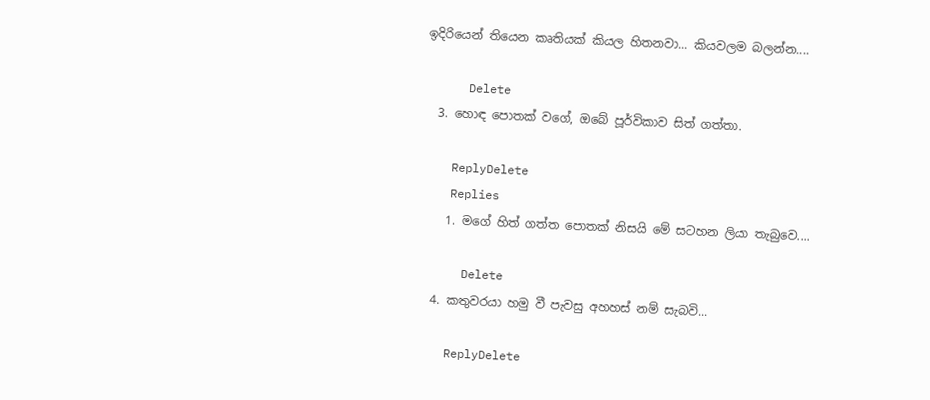ඉදිරියෙන් තියෙන කෘතියක් කියල හිතනවා... කියවලම බලන්න....

      Delete
  3. හොඳ පොතක් වගේ, ඔබේ පූර්විකාව සිත් ගත්තා.

    ReplyDelete
    Replies
    1. මගේ හිත් ගත්ත පොතක් නිසයි මේ සටහන ලියා තැබුවෙ....

      Delete
  4. කතුවරයා හමු වී පැවසු අහහස් නම් සැබවි...

    ReplyDelete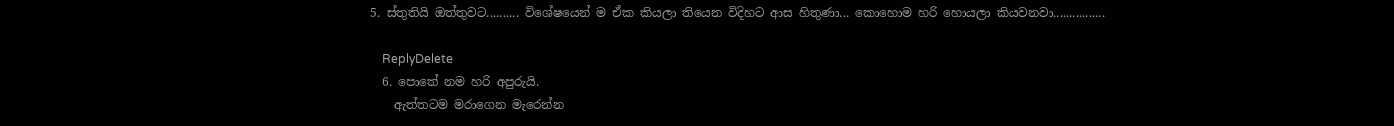5. ස්තුතියි ඔත්තුවට.......... විශේෂයෙන් ම ඒක කියලා තියෙන විදිහට ආස හිතුණා... කොහොම හරි හොයලා කියවනවා................

    ReplyDelete
  6. පොතේ නම හරි අපුරුයි.
    ඇත්තටම මරාගෙන මැරෙන්න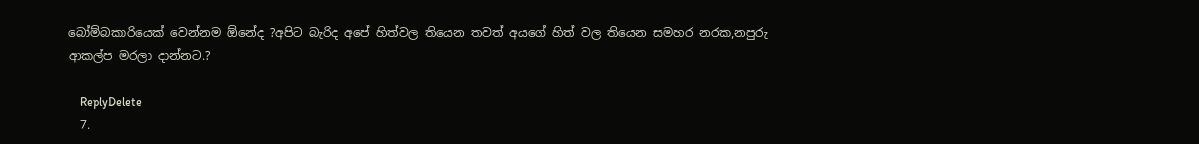බෝම්බකාරියෙක් වෙන්නම ඕනේද ?අපිට බැරිද අපේ හිත්වල තියෙන තවත් අයගේ හිත් වල තියෙන සමහර නරක,නපුරු ආකල්ප මරලා දාන්නට.?

    ReplyDelete
  7.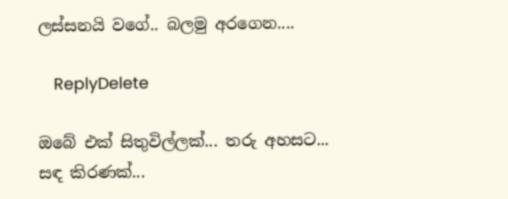ලස්සනයි වගේ.. බලමු අරගෙන....

    ReplyDelete

ඔබේ එක් සිතුවිල්ලක්... තරු අහසට... සඳ කිරණක්...